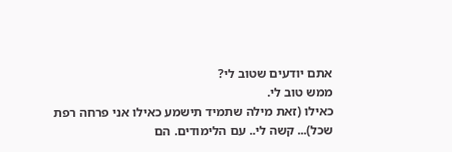אתם יודעים שטוב לי?
ממש טוב לי.
כאילו (זאת מילה שתמיד תישמע כאילו אני פרחה רפת שכל)... קשה לי.. עם הלימודים. הם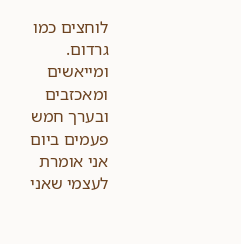לוחצים כמו גרדום. ומייאשים ומאכזבים ובערך חמש פעמים ביום אני אומרת לעצמי שאני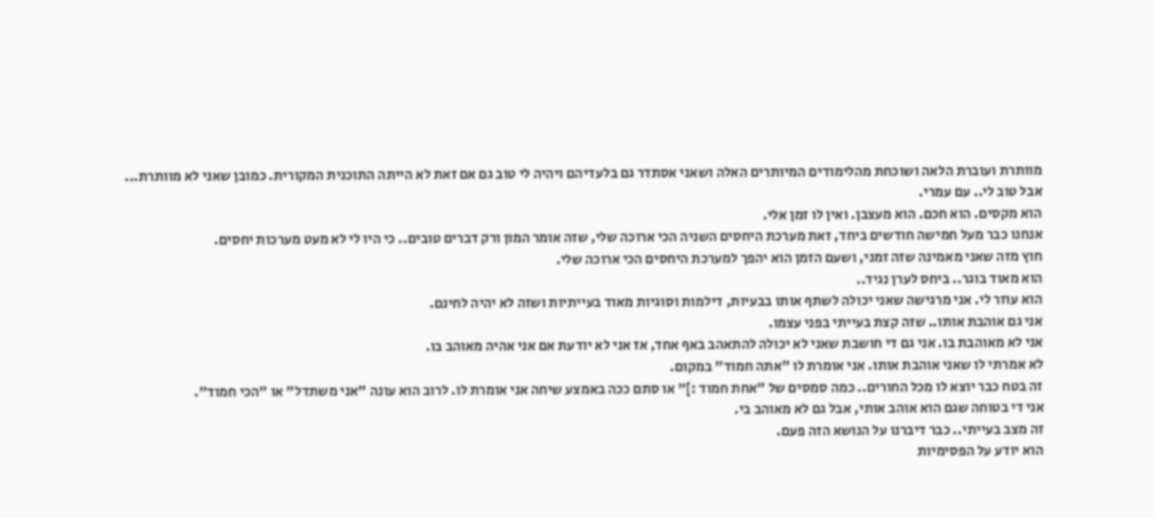מוותרת ועוברת הלאה ושוכחת מהלימודים המיותרים האלה ושאני אסתדר גם בלעדיהם ויהיה לי טוב גם אם זאת לא הייתה התוכנית המקורית. כמובן שאני לא מוותרת...
אבל טוב לי.. עם עמרי.
הוא מקסים. הוא חכם. הוא מעצבן. ואין לו זמן אלי.
אנחנו כבר מעל חמישה חודשים ביחד, זאת מערכת היחסים השניה הכי ארוכה שלי, שזה אומר המון ורק דברים טובים.. כי היו לי לא מעט מערכות יחסים.
חוץ מזה שאני מאמינה שזה זמני, ושעם הזמן הוא יהפך למערכת היחסים הכי ארוכה שלי.
הוא מאוד בוגר.. ביחס לערן נגיד..
הוא עוזר לי. אני מרגישה שאני יכולה לשתף אותו בבעיות, דילמות וסוגיות מאוד בעייתיות ושזה לא יהיה לחינם.
אני גם אוהבת אותו.. שזה קצת בעייתי בפני עצמו.
אני לא מאוהבת בו. אני גם די חושבת שאני לא יכולה להתאהב באף אחד, אז אני לא יודעת אם אני אהיה מאוהב בו.
לא אמרתי לו שאני אוהבת אותו. אני אומרת לו "אתה חמוד" במקום.
זה בטח כבר יוצא לו מכל החורים.. כמה סמסים של "אחת חמוד :]" או סתם ככה באמצע שיחה אני אומרת לו. לרוב הוא עונה "אני משתדל" או "הכי חמוד".
אני די בטוחה שגם הוא אוהב אותי, אבל גם לא מאוהב בי.
זה מצב בעייתי.. כבר דיברנו על הנושא הזה פעם.
הוא יודע על הפסימיות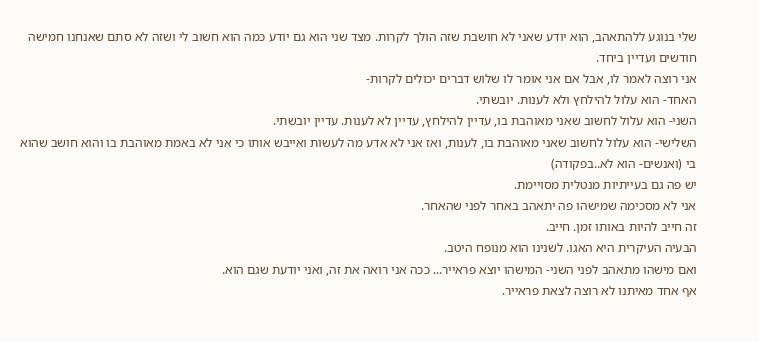שלי בנוגע ללהתאהב, הוא יודע שאני לא חושבת שזה הולך לקרות. מצד שני הוא גם יודע כמה הוא חשוב לי ושזה לא סתם שאנחנו חמישה חודשים ועדיין ביחד.
אני רוצה לאמר לו, אבל אם אני אומר לו שלוש דברים יכולים לקרות-
האחד- הוא עלול להילחץ ולא לענות. יובשתי.
השני- הוא עלול לחשוב שאני מאוהבת בו, עדיין להילחץ, עדיין לא לענות. עדיין יובשתי.
השלישי- הוא עלול לחשוב שאני מאוהבת בו, לענות, ואז אני לא אדע מה לעשות ואייבש אותו כי אני לא באמת מאוהבת בו והוא חושב שהוא בי (ואנשים- הוא לא..בפקודה)
יש פה גם בעייתיות מנטלית מסויימת.
אני לא מסכימה שמישהו פה יתאהב באחר לפני שהאחר.
זה חייב להיות באותו זמן. חייב.
הבעיה העיקרית היא האגו. לשנינו הוא מנופח היטב.
ואם מישהו מתאהב לפני השני- המישהו יוצא פראייר... ככה אני רואה את זה, ואני יודעת שגם הוא.
אף אחד מאיתנו לא רוצה לצאת פראייר.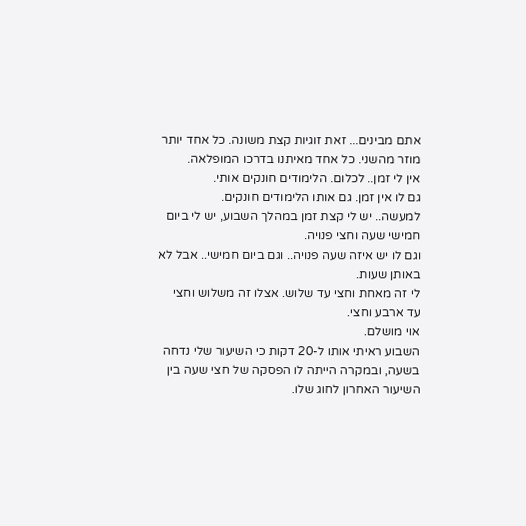אתם מבינים... זאת זוגיות קצת משונה. כל אחד יותר מוזר מהשני. כל אחד מאיתנו בדרכו המופלאה.
אין לי זמן.. לכלום. הלימודים חונקים אותי.
גם לו אין זמן. גם אותו הלימודים חונקים.
למעשה.. יש לי קצת זמן במהלך השבוע, יש לי ביום חמישי שעה וחצי פנויה.
וגם לו יש איזה שעה פנויה.. וגם ביום חמישי.. אבל לא באותן שעות.
לי זה מאחת וחצי עד שלוש. אצלו זה משלוש וחצי עד ארבע וחצי.
אוי מושלם.
השבוע ראיתי אותו ל-20 דקות כי השיעור שלי נדחה בשעה, ובמקרה הייתה לו הפסקה של חצי שעה בין השיעור האחרון לחוג שלו.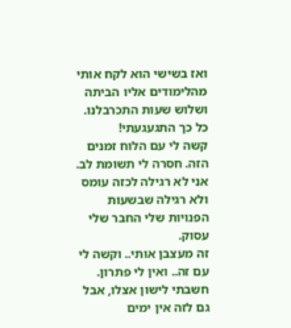ואז בשישי הוא לקח אותי מהלימודים אליו הביתה ושלוש שעות התכרבלנו. כל כך התגעגעתי!
קשה לי עם הלוח זמנים הזה. חסרה לי תשומת לב.
אני לא רגילה לכזה עומס ולא רגילה שבשעות הפנויות שלי החבר שלי עסוק.
זה מעצבן אותי.. וקשה לי עם זה.. ואין לי פתרון.
חשבתי לישון אצלו, אבל גם לזה אין ימים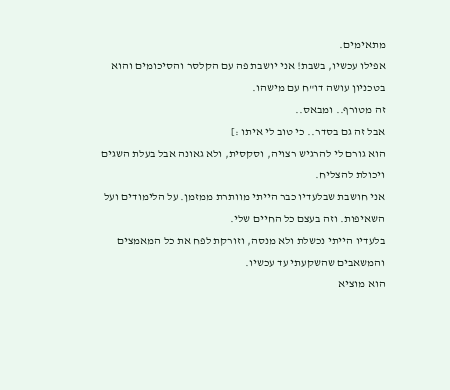מתאימים.
אפילו עכשיו, בשבת! אני יושבת פה עם הקלסר והסיכומים והוא בטכניון עושה דו"ח עם מישהו.
זה מטורף.. ומבאס..
אבל זה גם בסדר.. כי טוב לי איתו :]
הוא גורם לי להרגיש רצויה, וסקסית, ולא גאונה אבל בעלת השגים ויכולת להצליח.
אני חושבת שבלעדיו כבר הייתי מוותרת ממזמן. על הלימודים ועל השאיפות. וזה בעצם כל החיים שלי.
בלעדיו הייתי נכשלת ולא מנסה, וזורקת לפח את כל המאמצים והמשאבים שהשקעתי עד עכשיו.
הוא מוציא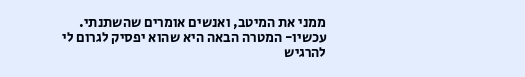ממני את המיטב, ואנשים אומרים שהשתנתי.
עכשיו- המטרה הבאה היא שהוא יפסיק לגרום לי להרגיש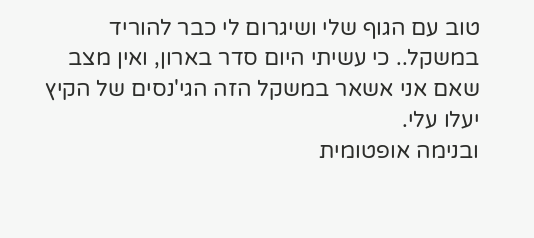טוב עם הגוף שלי ושיגרום לי כבר להוריד במשקל.. כי עשיתי היום סדר בארון, ואין מצב שאם אני אשאר במשקל הזה הגי'נסים של הקיץ יעלו עלי.
ובנימה אופטומית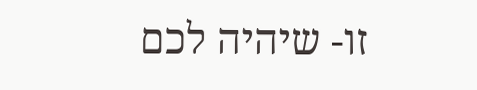זו- שיהיה לכם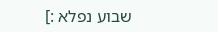שבוע נפלא :]